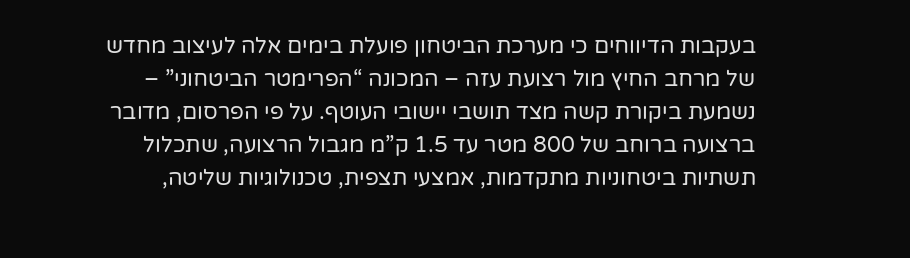בעקבות הדיווחים כי מערכת הביטחון פועלת בימים אלה לעיצוב מחדש של מרחב החיץ מול רצועת עזה – המכונה “הפרימטר הביטחוני” – נשמעת ביקורת קשה מצד תושבי יישובי העוטף. על פי הפרסום, מדובר ברצועה ברוחב של 800 מטר עד 1.5 ק”מ מגבול הרצועה, שתכלול תשתיות ביטחוניות מתקדמות, אמצעי תצפית, טכנולוגיות שליטה,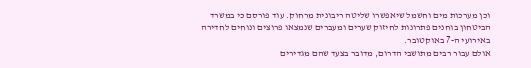וכן מערכות מים וחשמל שיאפשרו שליטה ריבונית מרחוק. עוד פורסם כי במשרד הביטחון בוחנים פתרונות לחיזוק שערים ומעברים שנמצאו פרוצים ונוחים לחדירה באירועי ה-7 באוקטובר.
אולם עבור רבים מתושבי הדרום, מדובר בצעד שהם מגדירים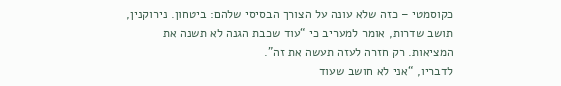כקוסמטי – כזה שלא עונה על הצורך הבסיסי שלהם: ביטחון. נירוקנין, תושב שדרות, אומר למעריב כי “עוד שכבת הגנה לא תשנה את המציאות. רק חזרה לעזה תעשה את זה”.
לדבריו, “אני לא חושב שעוד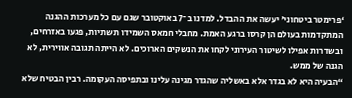‘פרימטר ביטחוני’ יעשה את ההבדל. למדנו ב־7 באוקטובר שגם עם כל מערכות ההגנה המתקדמות בעולם הן קרסו ברגע האמת. מחבלי חמאס השמידו תשתיות, פגעו באזרחים, ובשדרות אפילו לשיטור העירוני לקחו את הנשקים הארוכים. לא הייתה תגובה אווירית, לא הגנה של ממש.
“הבעיה היא לא בגדר אלא באשליה שהגדר מגינה עלינו ובתפיסה העקומה. רבין הבטיח שלא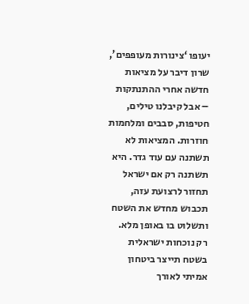יעופו ‘צינורות מעופפים’, שרון דיבר על מציאות חדשה אחרי ההתנתקות – אבל קיבלנו טילים, חטיפות, סבבים ומלחמות חוזרות. המציאות לא תשתנה עם עוד גדר. היא תשתנה רק אם ישראל תחזור לרצועת עזה, תכבוש מחדש את השטח ותשלוט בו באופן מלא. רק נוכחות ישראלית בשטח תייצר ביטחון אמיתי לאורך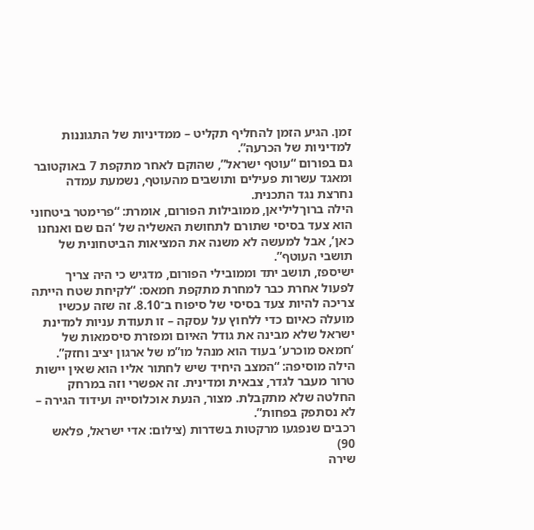זמן. הגיע הזמן להחליף תקליט – ממדיניות של התגוננות למדיניות של הכרעה”.
גם בפורום “עוטף ישראל”, שהוקם לאחר מתקפת 7 באוקטובר ומאגד עשרות פעילים ותושבים מהעוטף, נשמעת עמדה נחרצת נגד התכנית.
הילה ברוךליליאן, ממובילות הפורום, אומרת: “פרימטר ביטחוני הוא צעד בסיסי שתורם לתחושת האשליה של ‘הם שם ואנחנו כאן’, אבל למעשה לא משנה את המציאות הביטחונית של תושבי העוטף”.
ישיספז, תושב יתד וממובילי הפורום, מדגיש כי היה צריך לפעול אחרת כבר למחרת מתקפת חמאס: “לקיחת שטח הייתה צריכה להיות צעד בסיסי של סיפוח ב־8.10. זה שזה עכשיו מועלה כאיום כדי ללחוץ על עסקה – זו תעודת עניות למדינת ישראל שלא מבינה את גודל האיום ומפזרת סיסמאות של ‘חמאס מוכרע’ בעוד הוא מנהל מו”מ של ארגון יציב וחזק”.
הילה מוסיפה: “המצב היחיד שיש לחתור אליו הוא שאין יישות טרור מעבר לגדר, צבאית ומדינית. זה אפשרי וזה במרחק החלטה שלא מתקבלת. מצור, הנעת אוכלוסייה ועידוד הגירה – לא נסתפק בפחות”.
רכבים שנפגעו מרקטות בשדרות (צילום: אדי ישראל, פלאש 90)
שירה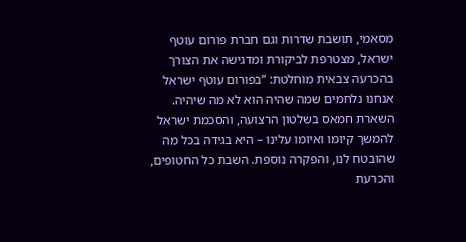מסאמי, תושבת שדרות וגם חברת פורום עוטף ישראל, מצטרפת לביקורת ומדגישה את הצורך בהכרעה צבאית מוחלטת: “בפורום עוטף ישראל אנחנו נלחמים שמה שהיה הוא לא מה שיהיה. השארת חמאס בשלטון הרצועה, והסכמת ישראל להמשך קיומו ואיומו עלינו – היא בגידה בכל מה שהובטח לנו, והפקרה נוספת. השבת כל החטופים, והכרעת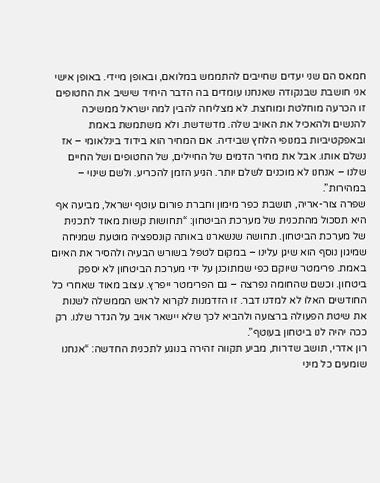חמאס הם שני יעדים שחייבים להתממש במלואם, ובאופן מיידי. באופן אישי אני חושבת שבנקודה שאנחנו עומדים בה הדבר היחיד שישיב את החטופים זו הכרעה מוחלטת ומוחצת. לא מצליחה להבין למה ישראל ממשיכה להנשים ולהאכיל את האויב שלה. מדשדשת. ולא משתמשת באמת ובאפקטיביות במנופי הלחץ שבידיה. אם המחיר הוא בידוד בינלאומי – אז נשלם אותו. אבל את מחיר הדמים של החיילים, של החטופים ושל החיים שלנו – אנחנו לא מוכנים לשלם יותר. הגיע הזמן להכריע. ולשם שינוי – במהירות”.
שפרה צור-אריה, תושבת כפר מימון וחברת פורום עוטף ישראל, מביעה אף היא תסכול מהתכנית של מערכת הביטחון: “תחושות קשות מאוד לתכנית של מערכת הביטחון. תחושה שנשארנו באותה קונספציה מוטעת שמניחה שמיגון נוסף הוא שיגן עלינו – במקום לטפל בשורש הבעיה ולהסיר את האיום באמת. פרימטר שיוקם כפי שמתוכנן על ידי מערכת הביטחון לא יספק ביטחון. וכשם שהחומה נפרצה – גם הפרימטר ייפרץ. עצוב מאוד שאחרי כל החודשים האלו לא למדנו דבר. זו הזדמנות לקרוא לראש הממשלה לשנות את שיטת הפעולה ברצועה ולהביא לכך שלא יישאר אויב על הגדר שלנו. רק ככה יהיה לנו ביטחון בעוטף”.
רון אדרי, תושב שדרות, מביע תקווה זהירה בנוגע לתכנית החדשה: “אנחנו שומעים כל מיני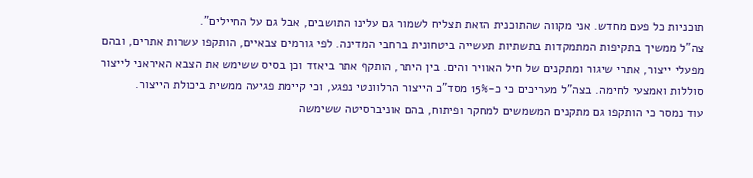תוכניות כל פעם מחדש. אני מקווה שהתוכנית הזאת תצליח לשמור גם עלינו התושבים, אבל גם על החיילים”.
צה"ל ממשיך בתקיפות המתמקדות בתשתיות תעשייה ביטחונית ברחבי המדינה. לפי גורמים צבאיים, הותקפו עשרות אתרים, ובהם מפעלי ייצור, אתרי שיגור ומתקנים של חיל האוויר והים. בין היתר, הותקף אתר ביאזד וכן בסיס ששימש את הצבא האיראני לייצור סוללות ואמצעי לחימה. בצה"ל מעריכים כי כ-15% מסד"כ הייצור הרלוונטי נפגע, וכי קיימת פגיעה ממשית ביכולת הייצור.
עוד נמסר כי הותקפו גם מתקנים המשמשים למחקר ופיתוח, בהם אוניברסיטה ששימשה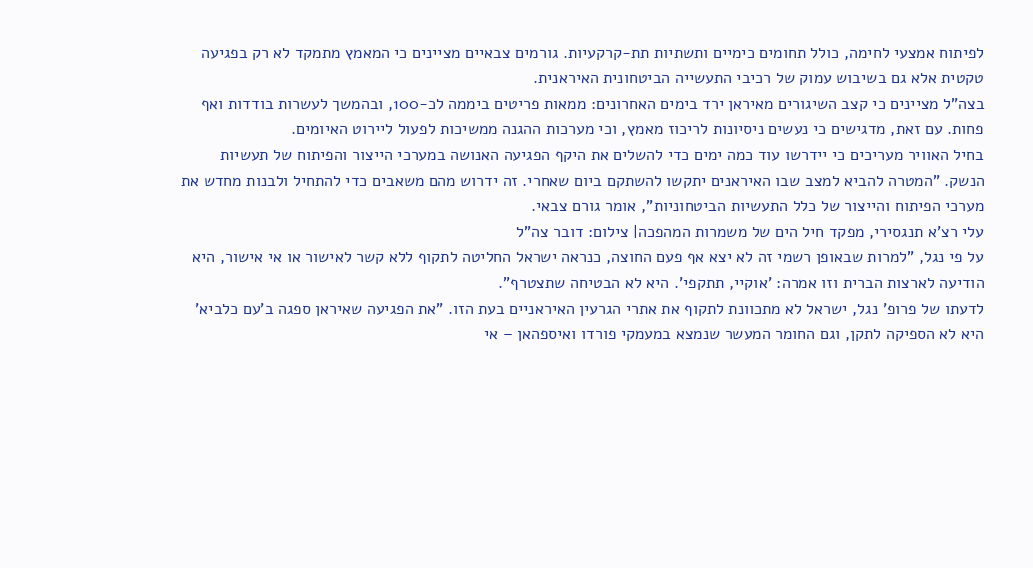לפיתוח אמצעי לחימה, כולל תחומים כימיים ותשתיות תת-קרקעיות. גורמים צבאיים מציינים כי המאמץ מתמקד לא רק בפגיעה טקטית אלא גם בשיבוש עמוק של רכיבי התעשייה הביטחונית האיראנית.
בצה"ל מציינים כי קצב השיגורים מאיראן ירד בימים האחרונים: ממאות פריטים ביממה לכ-100, ובהמשך לעשרות בודדות ואף פחות. עם זאת, מדגישים כי נעשים ניסיונות לריכוז מאמץ, וכי מערכות ההגנה ממשיכות לפעול ליירוט האיומים.
בחיל האוויר מעריכים כי יידרשו עוד כמה ימים כדי להשלים את היקף הפגיעה האנושה במערכי הייצור והפיתוח של תעשיות הנשק. "המטרה להביא למצב שבו האיראנים יתקשו להשתקם ביום שאחרי. זה ידרוש מהם משאבים כדי להתחיל ולבנות מחדש את מערכי הפיתוח והייצור של כלל התעשיות הביטחוניות", אומר גורם צבאי.
עלי רצ'א תנגסירי, מפקד חיל הים של משמרות המהפכה| צילום: דובר צה"ל
על פי נגל, "למרות שבאופן רשמי זה לא יצא אף פעם החוצה, כנראה ישראל החליטה לתקוף ללא קשר לאישור או אי אישור, היא הודיעה לארצות הברית וזו אמרה: 'אוקיי, תתקפי'. היא לא הבטיחה שתצטרף".
לדעתו של פרופ' נגל, ישראל לא מתכוונת לתקוף את אתרי הגרעין האיראניים בעת הזו. "את הפגיעה שאיראן ספגה ב'עם כלביא' היא לא הספיקה לתקן, וגם החומר המעשר שנמצא במעמקי פורדו ואיספהאן – אי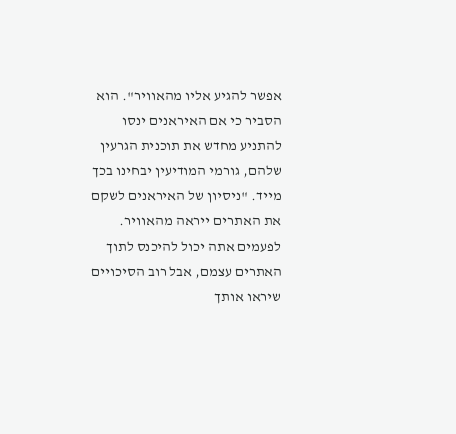אפשר להגיע אליו מהאוויר". הוא הסביר כי אם האיראנים ינסו להתניע מחדש את תוכנית הגרעין שלהם, גורמי המודיעין יבחינו בכך מייד. "ניסיון של האיראנים לשקם את האתרים ייראה מהאוויר. לפעמים אתה יכול להיכנס לתוך האתרים עצמם, אבל רוב הסיכויים שיראו אותך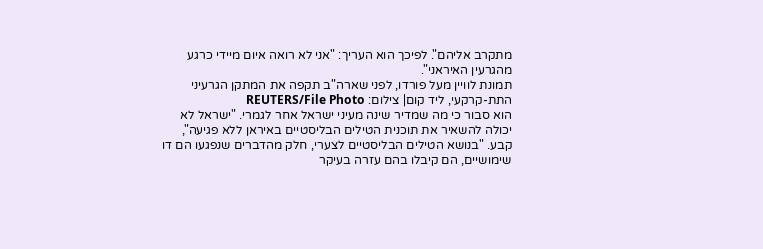מתקרב אליהם". לפיכך הוא העריך: "אני לא רואה איום מיידי כרגע מהגרעין האיראני".
תמונת לוויין מעל פורדו, לפני שארה"ב תקפה את המתקן הגרעיני התת-קרקעי, ליד קום| צילום: REUTERS/File Photo
הוא סבור כי מה שמדיר שינה מעיני ישראל אחר לגמרי. "ישראל לא יכולה להשאיר את תוכנית הטילים הבליסטיים באיראן ללא פגיעה", קבע. "בנושא הטילים הבליסטיים לצערי, חלק מהדברים שנפגעו הם דו שימושיים, הם קיבלו בהם עזרה בעיקר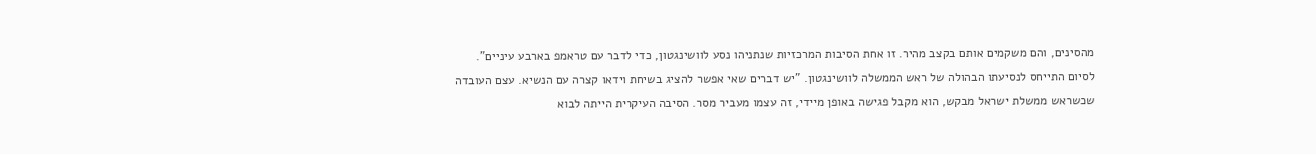מהסינים, והם משקמים אותם בקצב מהיר. זו אחת הסיבות המרכזיות שנתניהו נסע לוושינגטון, כדי לדבר עם טראמפ בארבע עיניים".
לסיום התייחס לנסיעתו הבהולה של ראש הממשלה לוושינגטון. "יש דברים שאי אפשר להציג בשיחת וידאו קצרה עם הנשיא. עצם העובדה שכשראש ממשלת ישראל מבקש, הוא מקבל פגישה באופן מיידי, זה עצמו מעביר מסר. הסיבה העיקרית הייתה לבוא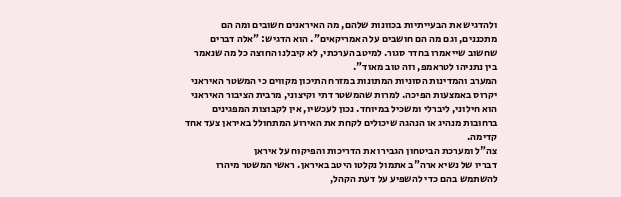ולהדגיש את הבעייתיות בכוונות שלהם, מה האיראנים חשובים ומה הם מתכננים, וגם מה הם חושבים על האמריקאים". הוא הדגיש: "אלה דברים שחשוב שייאמרו בחדר סגור. למיטב הערכתי, לא קיבלנו החוצה כל מה שנאמר בין נתניהו לטראמפ, וזה טוב מאוד".
המערב והמדינות הסוניות המתונות במזרח התיכון מקווים כי המשטר האיראני יקרוס באמצעות הפיכה. למרות שהמשטר דתי וקיצוני, מרבית הציבור האיראני הוא חילוני, ליברלי ומשכיל במיוחד. נכון לעכשיו, אין לקבוצות המפגינים ברחובות מנהיג או הנהגה שיכולים לקחת את האירוע המתחולל באיראן צעד אחד קדימה.
צה"ל ומערכת הביטחון הגבירו את הדריכות והפיקוח על איראן
דבריו של נשיא ארה"ב אתמול נקלטו היטב באיראן. ראשי המשטר מיהרו להשתמש בהם כדי להשפיע על דעת הקהל,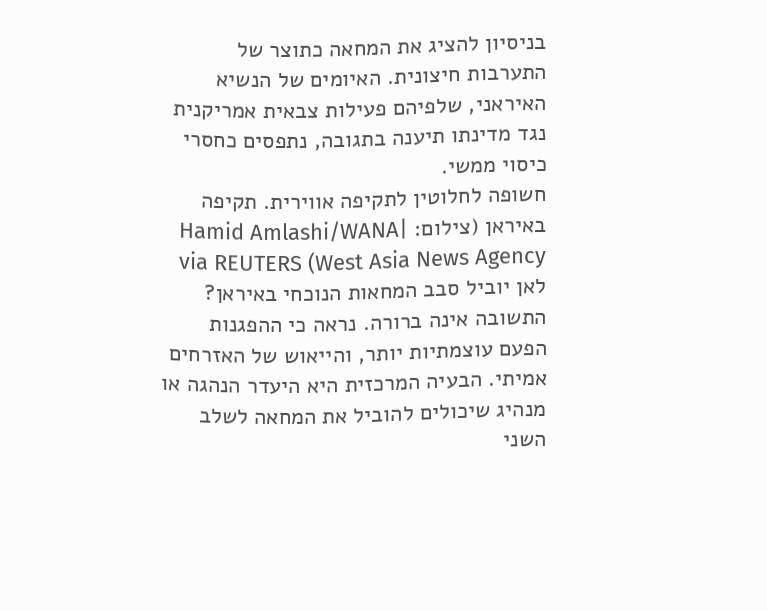בניסיון להציג את המחאה כתוצר של התערבות חיצונית. האיומים של הנשיא האיראני, שלפיהם פעילות צבאית אמריקנית נגד מדינתו תיענה בתגובה, נתפסים כחסרי כיסוי ממשי.
חשופה לחלוטין לתקיפה אווירית. תקיפה באיראן (צילום: Hamid Amlashi/WANA| West Asia News Agency) via REUTERS
לאן יוביל סבב המחאות הנוכחי באיראן? התשובה אינה ברורה. נראה כי ההפגנות הפעם עוצמתיות יותר, והייאוש של האזרחים אמיתי. הבעיה המרכזית היא היעדר הנהגה או מנהיג שיכולים להוביל את המחאה לשלב השני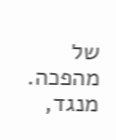של מהפכה. מנגד,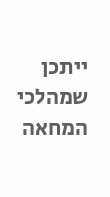ייתכן שמהלכי המחאה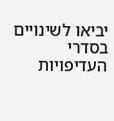יביאו לשינויים בסדרי העדיפויות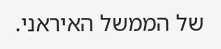של הממשל האיראני.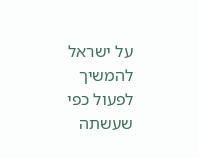על ישראל להמשיך לפעול כפי שעשתה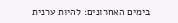בימים האחרונים: להיות ערנית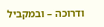ודרוכה – ובמקביל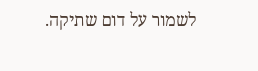לשמור על דום שתיקה.